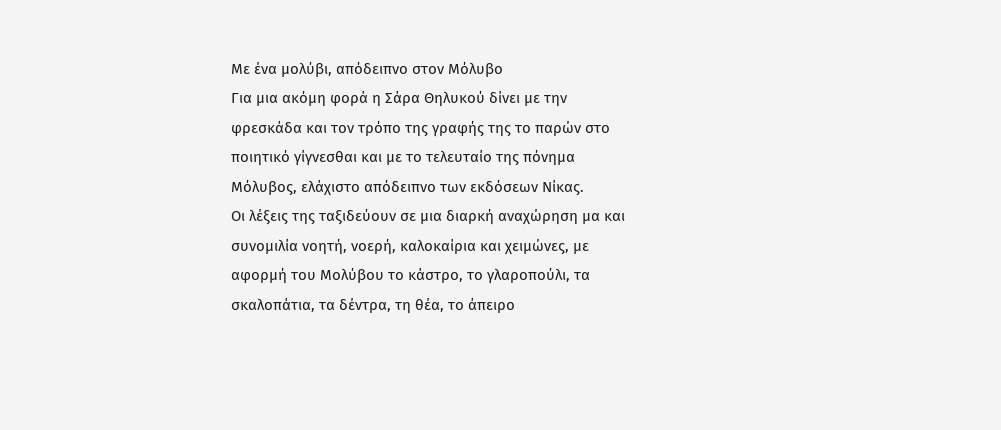Με ένα μολύβι, απόδειπνο στον Μόλυβο
Για μια ακόμη φορά η Σάρα Θηλυκού δίνει με την φρεσκάδα και τον τρόπο της γραφής της το παρών στο ποιητικό γίγνεσθαι και με το τελευταίο της πόνημα Μόλυβος, ελάχιστο απόδειπνο των εκδόσεων Νίκας.
Οι λέξεις της ταξιδεύουν σε μια διαρκή αναχώρηση μα και συνομιλία νοητή, νοερή, καλοκαίρια και χειμώνες, με αφορμή του Μολύβου το κάστρο, το γλαροπούλι, τα σκαλοπάτια, τα δέντρα, τη θέα, το άπειρο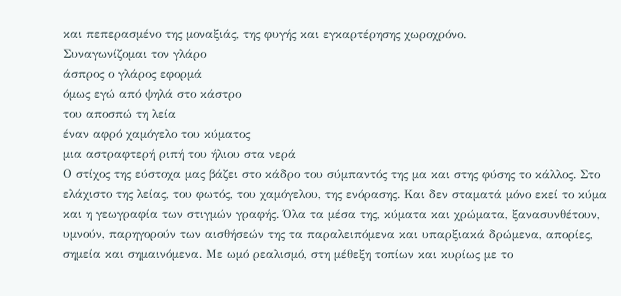και πεπερασμένο της μοναξιάς, της φυγής και εγκαρτέρησης χωροχρόνο.
Συναγωνίζομαι τον γλάρο
άσπρος ο γλάρος εφορμά
όμως εγώ από ψηλά στο κάστρο
του αποσπώ τη λεία
έναν αφρό χαμόγελο του κύματος
μια αστραφτερή ριπή του ήλιου στα νερά
Ο στίχος της εύστοχα μας βάζει στο κάδρο του σύμπαντός της μα και στης φύσης το κάλλος. Στο ελάχιστο της λείας, του φωτός, του χαμόγελου, της ενόρασης. Και δεν σταματά μόνο εκεί το κύμα και η γεωγραφία των στιγμών γραφής. Όλα τα μέσα της, κύματα και χρώματα, ξανασυνθέτουν, υμνούν, παρηγορούν των αισθήσεών της τα παραλειπόμενα και υπαρξιακά δρώμενα, απορίες, σημεία και σημαινόμενα. Με ωμό ρεαλισμό, στη μέθεξη τοπίων και κυρίως με το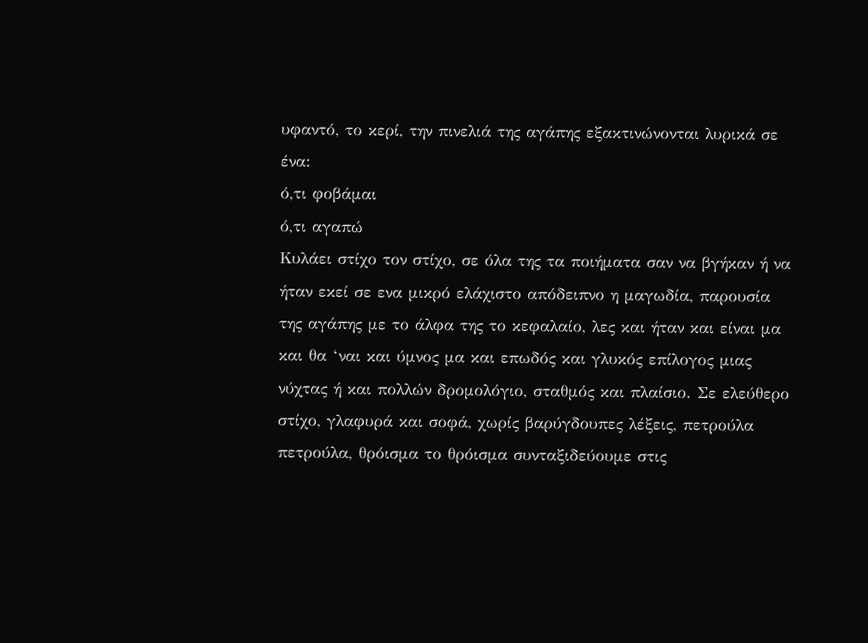υφαντό, το κερί, την πινελιά της αγάπης εξακτινώνονται λυρικά σε ένα:
ό,τι φοβάμαι
ό,τι αγαπώ
Κυλάει στίχο τον στίχο, σε όλα της τα ποιήματα σαν να βγήκαν ή να ήταν εκεί σε ενα μικρό ελάχιστο απόδειπνο η μαγωδία, παρουσία της αγάπης με το άλφα της το κεφαλαίο, λες και ήταν και είναι μα και θα ‘ναι και ύμνος μα και επωδός και γλυκός επίλογος μιας νύχτας ή και πολλών δρομολόγιο, σταθμός και πλαίσιο. Σε ελεύθερο στίχο, γλαφυρά και σοφά, χωρίς βαρύγδουπες λέξεις, πετρούλα πετρούλα, θρόισμα το θρόισμα συνταξιδεύουμε στις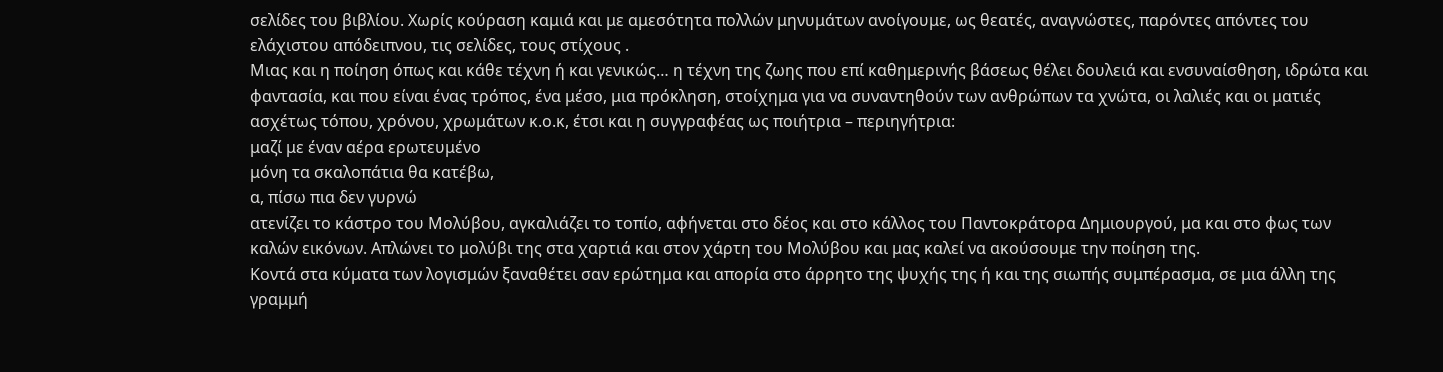σελίδες του βιβλίου. Χωρίς κούραση καμιά και με αμεσότητα πολλών μηνυμάτων ανοίγουμε, ως θεατές, αναγνώστες, παρόντες απόντες του ελάχιστου απόδειπνου, τις σελίδες, τους στίχους .
Μιας και η ποίηση όπως και κάθε τέχνη ή και γενικώς… η τέχνη της ζωης που επί καθημερινής βάσεως θέλει δουλειά και ενσυναίσθηση, ιδρώτα και φαντασία, και που είναι ένας τρόπος, ένα μέσο, μια πρόκληση, στοίχημα για να συναντηθούν των ανθρώπων τα χνώτα, οι λαλιές και οι ματιές ασχέτως τόπου, χρόνου, χρωμάτων κ.ο.κ, έτσι και η συγγραφέας ως ποιήτρια – περιηγήτρια:
μαζί με έναν αέρα ερωτευμένο
μόνη τα σκαλοπάτια θα κατέβω,
α, πίσω πια δεν γυρνώ
ατενίζει το κάστρο του Μολύβου, αγκαλιάζει το τοπίο, αφήνεται στο δέος και στο κάλλος του Παντοκράτορα Δημιουργού, μα και στο φως των καλών εικόνων. Απλώνει το μολύβι της στα χαρτιά και στον χάρτη του Μολύβου και μας καλεί να ακούσουμε την ποίηση της.
Κοντά στα κύματα των λογισμών ξαναθέτει σαν ερώτημα και απορία στο άρρητο της ψυχής της ή και της σιωπής συμπέρασμα, σε μια άλλη της γραμμή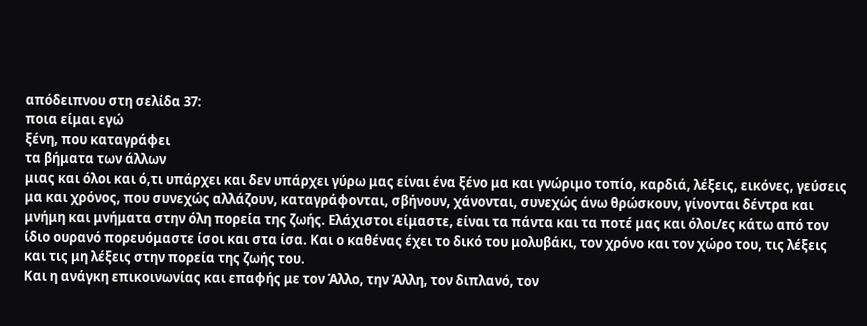απόδειπνου στη σελίδα 37:
ποια είμαι εγώ
ξένη, που καταγράφει
τα βήματα των άλλων
μιας και όλοι και ό,τι υπάρχει και δεν υπάρχει γύρω μας είναι ένα ξένο μα και γνώριμο τοπίο, καρδιά, λέξεις, εικόνες, γεύσεις μα και χρόνος, που συνεχώς αλλάζουν, καταγράφονται, σβήνουν, χάνονται, συνεχώς άνω θρώσκουν, γίνονται δέντρα και μνήμη και μνήματα στην όλη πορεία της ζωής. Ελάχιστοι είμαστε, είναι τα πάντα και τα ποτέ μας και όλοι/ες κάτω από τον ίδιο ουρανό πορευόμαστε ίσοι και στα ίσα. Και ο καθένας έχει το δικό του μολυβάκι, τον χρόνο και τον χώρο του, τις λέξεις και τις μη λέξεις στην πορεία της ζωής του.
Και η ανάγκη επικοινωνίας και επαφής με τον Άλλο, την Άλλη, τον διπλανό, τον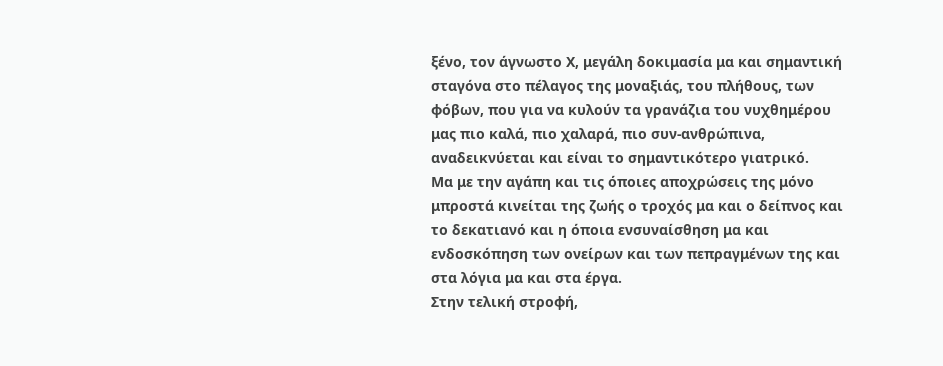ξένο, τον άγνωστο Χ, μεγάλη δοκιμασία μα και σημαντική σταγόνα στο πέλαγος της μοναξιάς, του πλήθους, των φόβων, που για να κυλούν τα γρανάζια του νυχθημέρου μας πιο καλά, πιο χαλαρά, πιο συν-ανθρώπινα, αναδεικνύεται και είναι το σημαντικότερο γιατρικό.
Μα με την αγάπη και τις όποιες αποχρώσεις της μόνο μπροστά κινείται της ζωής ο τροχός μα και ο δείπνος και το δεκατιανό και η όποια ενσυναίσθηση μα και ενδοσκόπηση των ονείρων και των πεπραγμένων της και στα λόγια μα και στα έργα.
Στην τελική στροφή,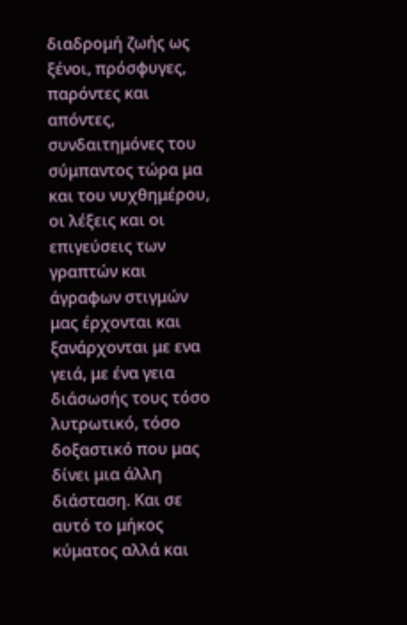διαδρομή ζωής ως ξένοι, πρόσφυγες, παρόντες και απόντες, συνδαιτημόνες του σύμπαντος τώρα μα και του νυχθημέρου, οι λέξεις και οι επιγεύσεις των γραπτών και άγραφων στιγμών μας έρχονται και ξανάρχονται με ενα γειά, με ένα γεια διάσωσής τους τόσο λυτρωτικό, τόσο δοξαστικό που μας δίνει μια άλλη διάσταση. Και σε αυτό το μήκος κύματος αλλά και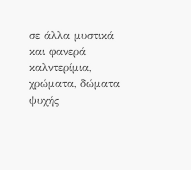σε άλλα μυστικά και φανερά καλντερίμια, χρώματα, δώματα ψυχής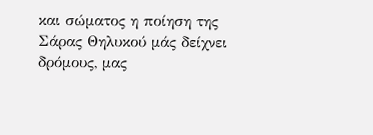και σώματος η ποίηση της Σάρας Θηλυκού μάς δείχνει δρόμους, μας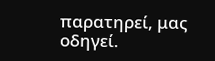παρατηρεί, μας οδηγεί.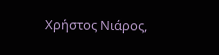Χρήστος Νιάρος,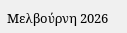Μελβούρνη 2026